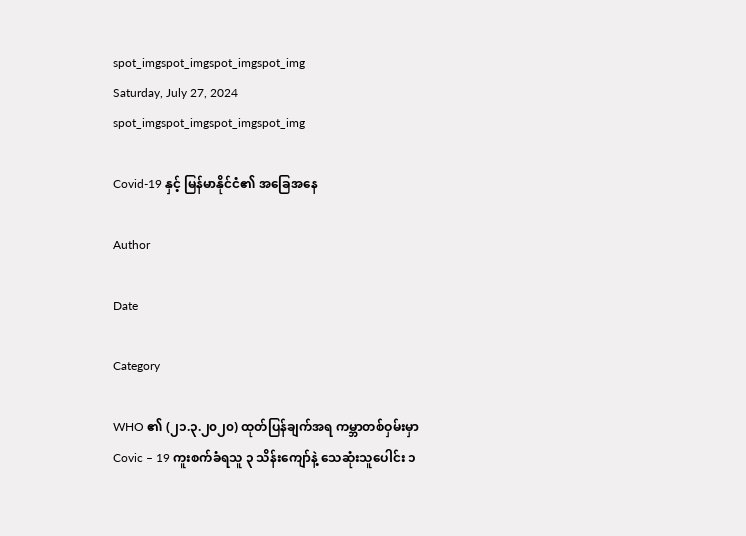spot_imgspot_imgspot_imgspot_img
Saturday, July 27, 2024
spot_imgspot_imgspot_imgspot_img

Covid-19 နှင့် မြန်မာနိုင်ငံ၏ အခြေအနေ

Author

Date

Category

WHO ၏ (၂၁.၃.၂၀၂၀) ထုတ်ပြန်ချက်အရ ကမ္ဘာတစ်ဝှမ်းမှာ Covic – 19 ကူးစက်ခံရသူ ၃ သိန်းကျော်နဲ့ သေဆုံးသူပေါင်း ၁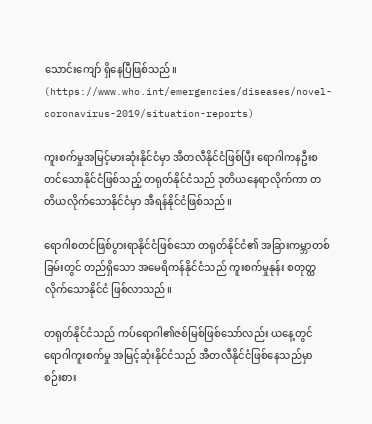သောင်းကျော် ရှိနေပြီဖြစ်သည်။ (https://www.who.int/emergencies/diseases/novel-coronavirus-2019/situation-reports)

ကူးစက်မှုအမြင့်မားဆုံးနိုင်ငံမှာ အီတလီနိုင်ငံဖြစ်ပြီး ရောဂါကနဦးစတင်သောနိုင်ငံဖြစ်သည့် တရုတ်နိုင်ငံသည် ဒုတိယနေရာလိုက်ကာ တတိယလိုက်သောနိုင်ငံမှာ အီရန်နိုင်ငံဖြစ်သည်။

ရောဂါစတင်ဖြစ်ပွားရာနိုင်ငံဖြစ်သော တရုတ်နိုင်ငံ၏ အခြားကမ္ဘာတစ်ခြမ်းတွင် တည်ရှိသော အမေရိကန်နိုင်ငံသည် ကူးစက်မှုနုန်း စတုတ္ထလိုက်သောနိုင်ငံ ဖြစ်လာသည်။

တရုတ်နိုင်ငံသည် ကပ်ရောဂါ၏ဇစ်မြစ်ဖြစ်သော်လည်း ယနေ့တွင် ရောဂါကူးစက်မှု အမြင့်ဆုံးနိုင်ငံသည် အီတလီနိုင်ငံဖြစ်နေသည်မှာ စဉ်းစား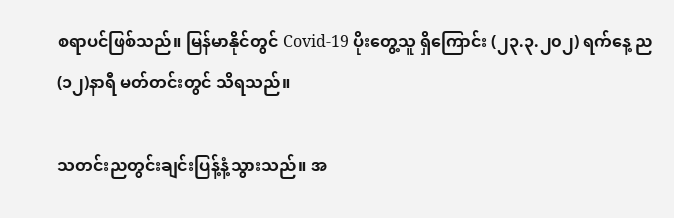စရာပင်ဖြစ်သည်။ မြန်မာနိုင်တွင် Covid-19 ပိုးတွေ့သူ ရှိကြောင်း (၂၃.၃.၂၀၂) ရက်နေ့ ည (၁၂)နာရီ မတ်တင်းတွင် သိရသည်။

သတင်းညတွင်းချင်းပြန့်နံ့သွားသည်။ အ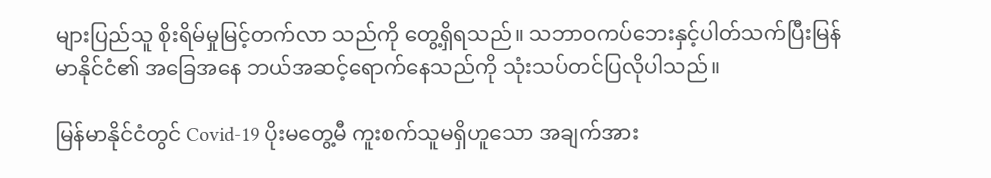များပြည်သူ စိုးရိမ်မှုမြင့်တက်လာ သည်ကို တွေ့ရှိရသည်။ သဘာဝကပ်ဘေးနှင့်ပါတ်သက်ပြီးမြန်မာနိုင်ငံ၏ အခြေအနေ ဘယ်အဆင့်ရောက်နေသည်ကို သုံးသပ်တင်ပြလိုပါသည်။

မြန်မာနိုင်ငံတွင် Covid-19 ပိုးမတွေ့မီ ကူးစက်သူမရှိဟူသော အချက်အား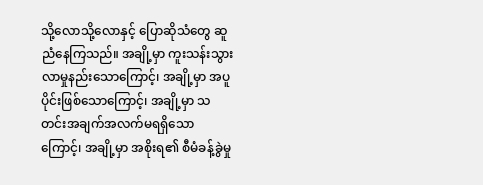သို့လောသို့လောနှင့် ပြောဆိုသံတွေ ဆူညံနေကြသည်။ အချို့မှာ ကူးသန်းသွားလာမှုနည်းသောကြောင့်၊ အချို့မှာ အပူပိုင်းဖြစ်သောကြောင့်၊ အချို့မှာ သတင်းအချက်အလက်မရရှိသောကြောင့်၊ အချို့မှာ အစိုးရ၏ စီမံခန့်ခွဲမှု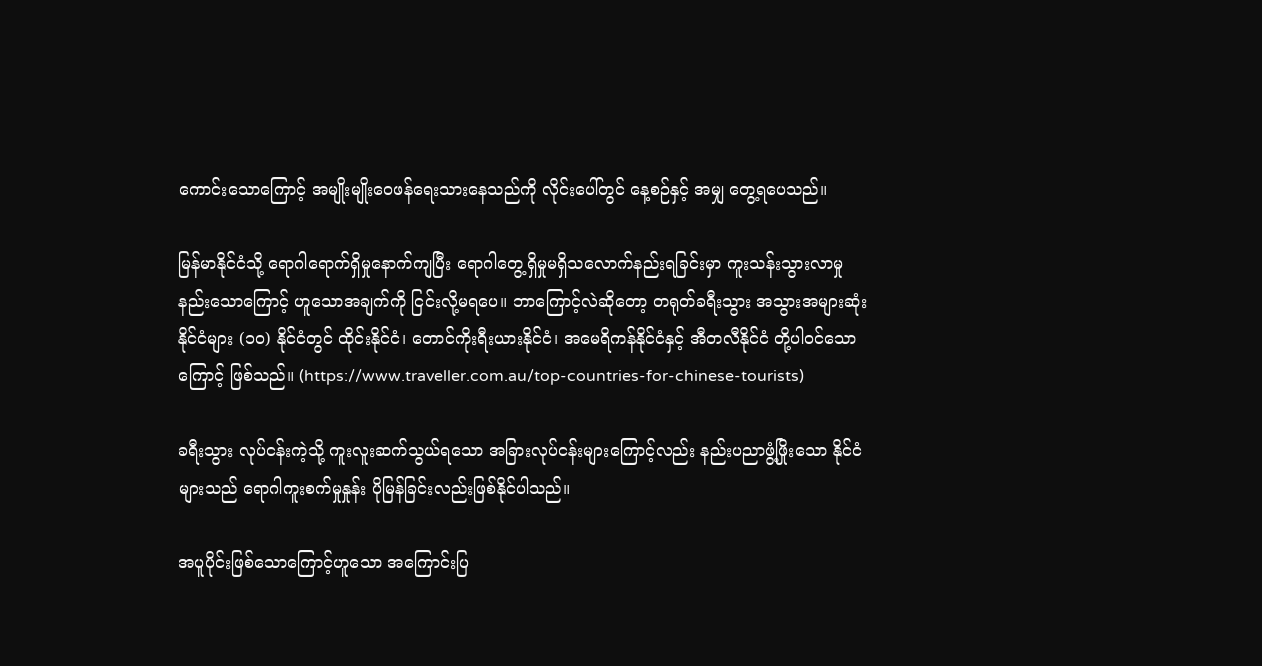ကောင်းသောကြောင့် အမျိုးမျိုးဝေဖန်ရေးသားနေသည်ကို လိုင်းပေါ်တွင် နေ့စဉ်နှင့် အမျှ တွေ့ရပေသည်။

မြန်မာနိုင်ငံသို့ ရောဂါရောက်ရှိမှုနောက်ကျပြီး ရောဂါတွေ့ရှိမှုမရှိသလောက်နည်းရခြင်းမှာ ကူးသန်းသွားလာမှုနည်းသောကြောင့် ဟူသောအချက်ကို ငြင်းလို့မရပေ။ ဘာကြောင့်လဲဆိုတော့ တရုတ်ခရီးသွား အသွားအများဆုံးနိုင်ငံများ (၁၀) နိုင်ငံတွင် ထိုင်းနိုင်ငံ၊ တောင်ကိုးရီးယားနိုင်ငံ၊ အမေရိကန်နိုင်ငံနှင့် အီတလီနိုင်ငံ တို့ပါဝင်သောကြောင့် ဖြစ်သည်။ (https://www.traveller.com.au/top-countries-for-chinese-tourists)

ခရီးသွား လုပ်ငန်းကဲ့သို့ ကူးလူးဆက်သွယ်ရသော အခြားလုပ်ငန်းများကြောင့်လည်း နည်းပညာဖွံ့ဖြိုးသော နိုင်ငံများသည် ရောဂါကူးစက်မှုနှုန်း ပိုမြန်ခြင်းလည်းဖြစ်နိုင်ပါသည်။

အပူပိုင်းဖြစ်သောကြောင့်ဟူသော အကြောင်းပြ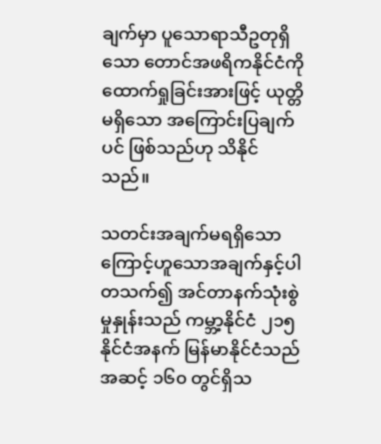ချက်မှာ ပူသောရာသီဥတုရှိသော တောင်အဖရိကနိုင်ငံကို ထောက်ရှုခြင်းအားဖြင့် ယုတ္တိမရှိသော အကြောင်းပြချက်ပင် ဖြစ်သည်ဟု သိနိုင်သည်။

သတင်းအချက်မရရှိသောကြောင့်ဟူသောအချက်နှင့်ပါတသက်၍ အင်တာနက်သုံးစွဲမှုနှုန်းသည် ကမ္ဘာ့နိုင်ငံ ၂၁၅ နိုင်ငံအနက် မြန်မာနိုင်ငံသည် အဆင့် ၁၆၀ တွင်ရှိသ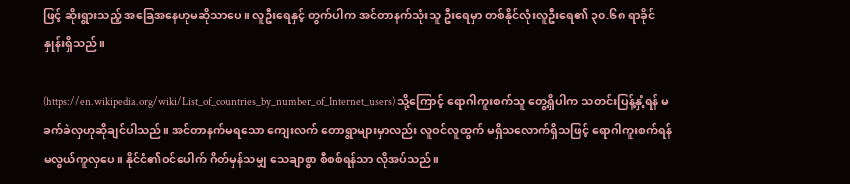ဖြင့် ဆိုးရွားသည့် အခြေအနေဟုမဆိုသာပေ။ လူဦးရေနှင့် တွက်ပါက အင်တာနက်သုံးသူ ဦးရေမှာ တစ်နိုင်လုံးလူဦးရေ၏ ၃၀.၆၈ ရာခိုင်နှုန်းရှိသည်။

(https://en.wikipedia.org/wiki/List_of_countries_by_number_of_Internet_users) သို့ကြောင့် ရောဂါကူးစက်သူ တွေ့ရှိပါက သတင်းပြန့်နှံ့ရန် မခက်ခဲလှဟုဆိုချင်ပါသည်။ အင်တာနက်မရသော ကျေးလက် တောရွာများမှာလည်း လူဝင်လူထွက် မရှိသလောက်ရှိသဖြင့် ရောဂါကူးစက်ရန် မလွယ်ကူလှပေ။ နိုင်ငံ၏ဝင်ပေါက် ဂိတ်မှန်သမျှ သေချာစွာ စီစစ်ရန်သာ လိုအပ်သည်။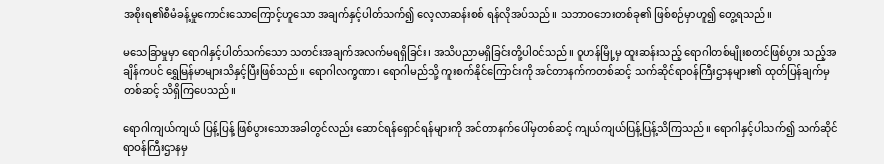အစိုးရ၏စီမံခန့်မှုကောင်းသောကြောင့်ဟူသော အချက်နှင့်ပါတ်သက်၍ လေ့လာဆန်းစစ် ရန်လိုအပ်သည်။ သဘာဝဘေးတစ်ခု၏ ဖြစ်စဉ်မှာဟူ၍ တွေ့ရသည်။

မသေခြာမှုမှာ ရောဂါနှင့်ပါတ်သက်သော သတင်းအချက်အလက်မရရှိခြင်း၊ အသိပညာမရှိခြင်းတို့ပါဝင်သည်။ ဝူဟန်မြို့မှ ထူးဆန်းသည့် ရောဂါတစ်မျိုးစတင်ဖြစ်ပွား သည့်အချိန်ကပင် ရွှေမြန်မာများသိနှင့်ပြီးဖြစ်သည်။ ရောဂါလက္ခဏာ၊ ရောဂါမည်သို့ ကူးစက်နိုင်ကြောင်းကို အင်တာနက်ကတစ်ဆင့် သက်ဆိုင်ရာဝန်ကြီးဌာနများ၏ ထုတ်ပြန်ချက်မှတစ်ဆင့် သိရှိကြပေသည်။

ရောဂါကျယ်ကျယ် ပြန့်ပြန့် ဖြစ်ပွားသောအခါတွင်လည်း ဆောင်ရန်ရှောင်ရန်များကို အင်တာနက်ပေါ်မှတစ်ဆင့် ကျယ်ကျယ်ပြန့်ပြန့်သိကြသည်။ ရောဂါနှင့်ပါသက်၍ သက်ဆိုင်ရာဝန်ကြီးဌာနမှ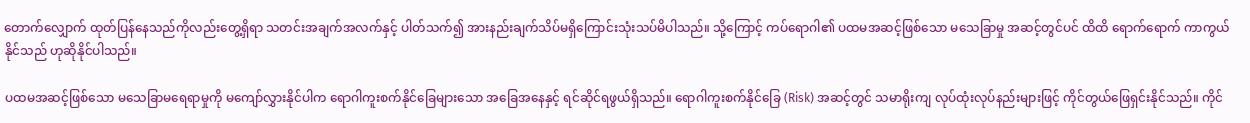တောက်လျှောက် ထုတ်ပြန်နေသည်ကိုလည်းတွေ့ရှိရာ သတင်းအချက်အလက်နှင့် ပါတ်သက်၍ အားနည်းချက်သိပ်မရှိကြောင်းသုံးသပ်မိပါသည်။ သို့ကြောင့် ကပ်ရောဂါ၏ ပထမအဆင့်ဖြစ်သော မသေခြာမှု အဆင့်တွင်ပင် ထိထိ ရောက်ရောက် ကာကွယ်နိုင်သည် ဟုဆိုနိုင်ပါသည်။

ပထမအဆင့်ဖြစ်သော မသေခြာမရေရာမှုကို မကျော်လွှားနိုင်ပါက ရောဂါကူးစက်နိုင်ခြေများသော အခြေအနေနှင့် ရင်ဆိုင်ရဖွယ်ရှိသည်။ ရောဂါကူးစက်နိုင်ခြေ (Risk) အဆင့်တွင် သမာရိုးကျ လုပ်ထုံးလုပ်နည်းများဖြင့် ကိုင်တွယ်ဖြေရှင်းနိုင်သည်။ ကိုင်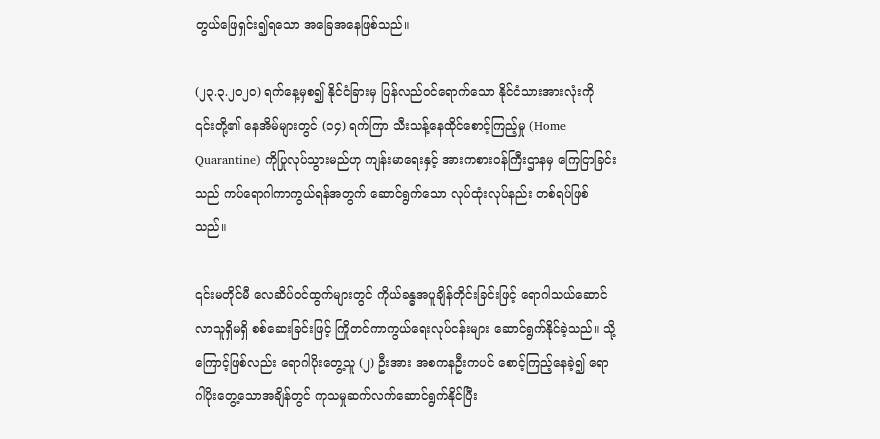တွယ်ဖြေရှင်း၍ရသော အခြေအနေဖြစ်သည်။

(၂၃.၃.၂၀၂၀) ရက်နေ့မှစ၍ နိုင်ငံခြားမှ ပြန်လည်ဝင်ရောက်သော နိုင်ငံသားအားလုံးကို ၎င်းတို့၏ နေအိမ်များတွင် (၁၄) ရက်ကြာ သီးသန့်နေထိုင်စောင့်ကြည့်မှု (Home Quarantine) ကိုပြုလုပ်သွားမည်ဟု ကျန်းမာရေးနှင့် အားကစားဝန်ကြီးဌာနမှ ကြေငြာခြင်းသည် ကပ်ရောဂါကာကွယ်ရန်အတွက် ဆောင်ရွက်သော လုပ်ထုံးလုပ်နည်း တစ်ရပ်ဖြစ်သည်။

၎င်းမတိုင်မီ လေဆိပ်ဝင်ထွက်များတွင် ကိုယ်ခန္ဓအပူချိန်တိုင်းခြင်းဖြင့် ရောဂါသယ်ဆောင်လာသူရှိမရှိ စစ်ဆေးခြင်းဖြင့် ကြိုတင်ကာကွယ်ရေးလုပ်ငန်းများ ဆောင်ရွက်နိုင်ခဲ့သည်။ သို့ကြောင့်ဖြစ်လည်း ရောဂါပိုးတွေ့သူ (၂) ဦးအား အစကနဦးကပင် စောင့်ကြည့်နေခဲ့၍ ရောဂါပိုးတွေ့သောအချိန်တွင် ကုသမှုဆက်လက်ဆောင်ရွက်နိုင်ပြီး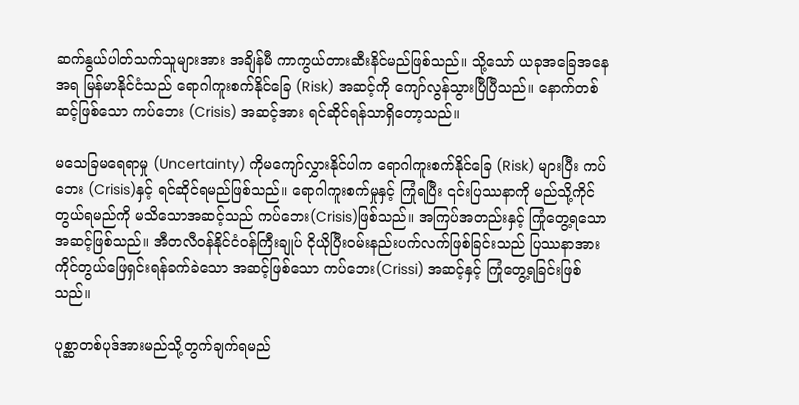ဆက်နွယ်ပါတ်သက်သူများအား အချိန်မီ ကာကွယ်တားဆီးနိင်မည်ဖြစ်သည်။ သို့သော် ယခုအခြေအနေအရ မြန်မာနိုင်ငံသည် ရောဂါကူးစက်နိုင်ခြေ (Risk) အဆင့်ကို ကျော်လွန်သွားပြီပြီသည်။ နောက်တစ်ဆင့်ဖြစ်သော ကပ်ဘေး (Crisis) အဆင့်အား ရင်ဆိုင်ရန်သာရှိတော့သည်။

မသေခြမရေရာမှု (Uncertainty) ကိုမကျော်လွှားနိုင်ပါက ရောဂါကူးစက်နိုင်ခြေ (Risk) များပြီး ကပ်ဘေး (Crisis)နှင့် ရင်ဆိုင်ရမည်ဖြစ်သည်။ ရောဂါကူးစက်မှုနှင့် ကြုံရပြီး ၎င်းပြဿနာကို မည်သို့ကိုင်တွယ်ရမည်ကို မသိသောအဆင့်သည် ကပ်ဘေး(Crisis)ဖြစ်သည်။ အကြပ်အတည်းနှင့် ကြုံတွေ့ရသောအဆင့်ဖြစ်သည်။ အီတလီဝန်နိုင်ငံဝန်ကြီးချုပ် ငိုယိုပြီးဝမ်းနည်းပက်လက်ဖြစ်ခြင်းသည် ပြဿနာအား ကိုင်တွယ်ဖြေရှင်းရန်ခက်ခဲသော အဆင့်ဖြစ်သော ကပ်ဘေး(Crissi) အဆင့်နှင့် ကြုံတွေ့ရခြင်းဖြစ်သည်။

ပုစ္ဆာတစ်ပုဒ်အားမည်သို့တွက်ချက်ရမည်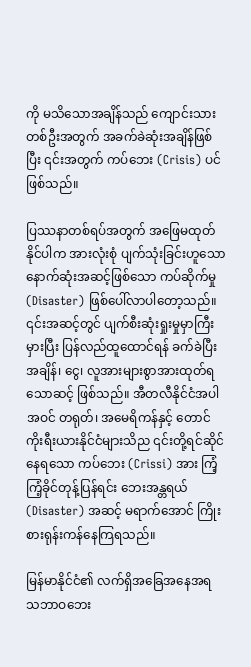ကို မသိသောအချိန်သည် ကျောင်းသားတစ်ဦးအတွက် အခက်ခဲဆုံးအချိန်ဖြစ်ပြီး ၎င်းအတွက် ကပ်ဘေး (Crisis) ပင်ဖြစ်သည်။

ပြဿနာတစ်ရပ်အတွက် အဖြေမထုတ်နိုင်ပါက အားလုံးစုံ ပျက်သုံးခြင်းဟူသော နောက်ဆုံးအဆင့်ဖြစ်သော ကပ်ဆိုက်မှု (Disaster) ဖြစ်ပေါ်လာပါတော့သည်။ ၎င်းအဆင့်တွင် ပျက်စီးဆုံးရှုးမှုမှာကြီးမှားပြီး ပြန်လည်ထူထောင်ရန် ခက်ခဲပြီး အချိန်၊ ငွေ၊ လူအားများစွာအားထုတ်ရသောဆင့် ဖြစ်သည်။ အီတလီနိုင်ငံအပါအဝင် တရုတ်၊ အမေရိကန်နှင့် တောင်ကိုးရီးယားနိုင်ငံများသိည ၎င်းတို့ရင်ဆိုင်နေရသော ကပ်ဘေး (Crissi) အား ကြံ့ကြံ့ခိုင်တုန့်ပြန်ရင်း ဘေးအန္တရယ် (Disaster) အဆင့် မရာက်အောင် ကြိုးစားရုန်းကန်နေကြရသည်။

မြန်မာနိုင်ငံ၏ လက်ရှိအခြေအနေအရ သဘာဝဘေး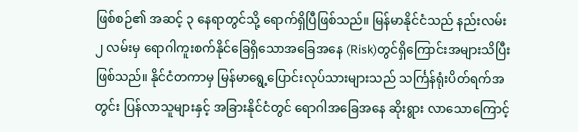ဖြစ်စဉ်၏ အဆင့် ၃ နေရာတွင်သို့ ရောက်ရှိပြီဖြစ်သည်။ မြန်မာနိုင်ငံသည် နည်းလမ်း ၂ လမ်းမှ ရောဂါကူးစက်နိုင်ခြေရှိသောအခြေအနေ (Risk)တွင်ရှိကြောင်းအများသိပြီးဖြစ်သည်။ နိုင်ငံတကာမှ မြန်မာရွေ့ပြောင်းလုပ်သားများသည် သင်္ကြန်ရုံးပိတ်ရက်အတွင်း ပြန်လာသူများနှင့် အခြားနိုင်ငံတွင် ရောဂါအခြေအနေ ဆိုးရွား လာသောကြောင့်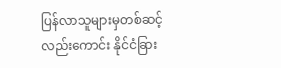ပြန်လာသူများမှတစ်ဆင့်လည်းကောင်း နိုင်ငံခြား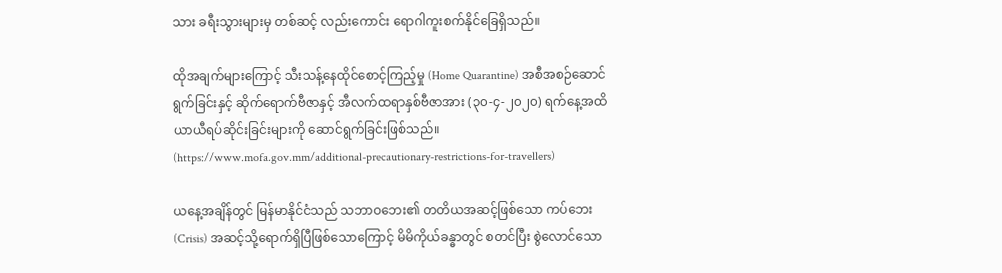သား ခရီးသွားများမှ တစ်ဆင့် လည်းကောင်း ရောဂါကူးစက်နိုင်ခြေရှိသည်။

ထိုအချက်များကြောင့် သီးသန့်နေထိုင်စောင့်ကြည့်မှု (Home Quarantine) အစီအစဉ်ဆောင်ရွက်ခြင်းနှင့် ဆိုက်ရောက်ဗီဇာနှင့် အီလက်ထရာနှစ်ဗီဇာအား (၃၀-၄-၂၀၂၀) ရက်နေ့အထိ ယာယီရပ်ဆိုင်းခြင်းများကို ဆောင်ရွက်ခြင်းဖြစ်သည်။ (https://www.mofa.gov.mm/additional-precautionary-restrictions-for-travellers)

ယနေ့အချိန်တွင် မြန်မာနိုင်ငံသည် သဘာဝဘေး၏ တတိယအဆင့်ဖြစ်သော ကပ်ဘေး (Crisis) အဆင့်သို့ရောက်ရှိပြီဖြစ်သောကြောင့် မိမိကိုယ်ခန္ဓာတွင် စတင်ပြီး စွဲလောင်သော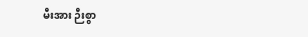မီးအား ဉီးစွာ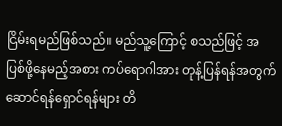ငြိမ်းရမည်ဖြစ်သည်။ မည်သူ့ကြောင့် စသည်ဖြင့် အပြစ်ဖို့နေမည့်အစား ကပ်ရောဂါအား တုန့်ပြန်ရန်အတွက် ဆောင်ရန်ရှောင်ရန်များ တိ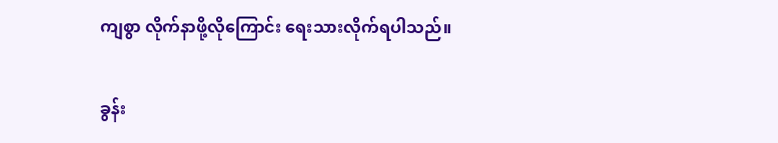ကျစွာ လိုက်နာဖို့လိုကြောင်း ရေးသားလိုက်ရပါသည်။

ခွန်း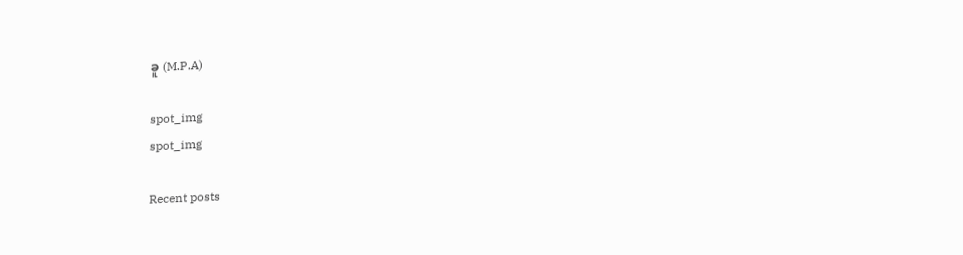ခူ (M.P.A)

spot_img
spot_img

Recent posts